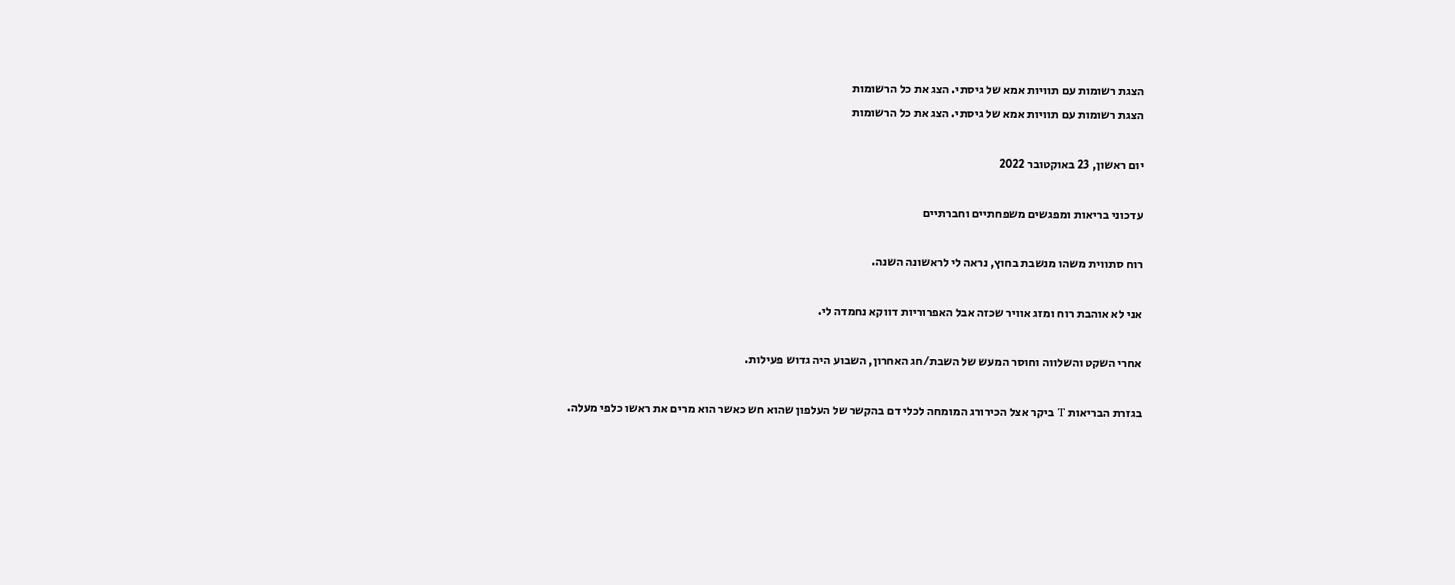הצגת רשומות עם תוויות אמא של גיסתי. הצג את כל הרשומות
הצגת רשומות עם תוויות אמא של גיסתי. הצג את כל הרשומות

יום ראשון, 23 באוקטובר 2022

עדכוני בריאות ומפגשים משפחתיים וחברתיים

רוח סתווית משהו מנשבת בחוץ, נראה לי לראשונה השנה.

אני לא אוהבת רוח ומזג אוויר שכזה אבל האפרוריות דווקא נחמדה לי.

אחרי השקט והשלווה וחוסר המעש של השבת/חג האחרון, השבוע היה גדוש פעילות.

בגזרת הבריאות T ביקר אצל הכירורג המומחה לכלי דם בהקשר של העלפון שהוא חש כאשר הוא מרים את ראשו כלפי מעלה.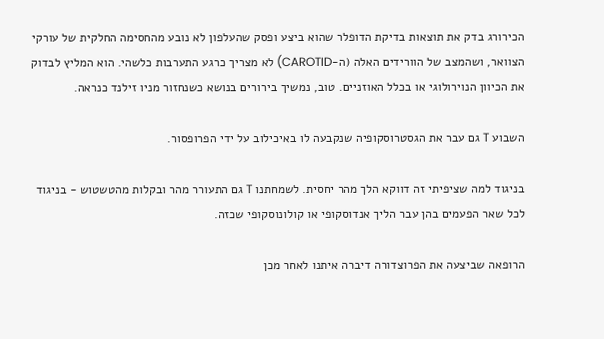הכירורג בדק את תוצאות בדיקת הדופלר שהוא ביצע ופסק שהעלפון לא נובע מהחסימה החלקית של עורקי הצוואר, ושהמצב של הוורידים האלה (ה-CAROTID) לא מצריך כרגע התערבות כלשהי. הוא המליץ לבדוק את הכיוון הנוירולוגי או בכלל האוזניים. טוב, נמשיך בירורים בנושא כשנחזור מניו זילנד כנראה.

השבוע T גם עבר את הגסטרוסקופיה שנקבעה לו באיכילוב על ידי הפרופסור.

בניגוד למה שציפיתי זה דווקא הלך מהר יחסית. לשמחתנו T גם התעורר מהר ובקלות מהטשטוש - בניגוד לכל שאר הפעמים בהן עבר הליך אנדוסקופי או קולונוסקופי שכזה.

הרופאה שביצעה את הפרוצדורה דיברה איתנו לאחר מכן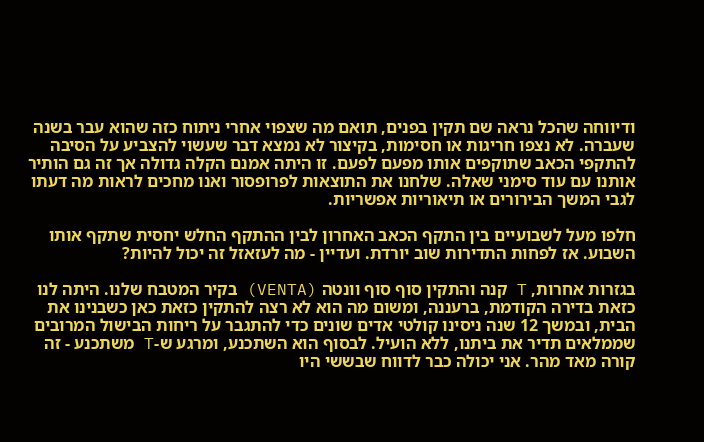ודיווחה שהכל נראה שם תקין בפנים, תואם מה שצפוי אחרי ניתוח כזה שהוא עבר בשנה שעברה. לא נצפו חריגות או חסימות, בקיצור לא נמצא דבר שעשוי להצביע על הסיבה להתקפי הכאב שתוקפים אותו מפעם לפעם. זו היתה אמנם הקלה גדולה אך זה גם הותיר אותנו עם עוד סימני שאלה. שלחנו את התוצאות לפרופסור ואנו מחכים לראות מה דעתו לגבי המשך הבירורים או תיאוריות אפשריות.

חלפו מעל לשבועיים בין התקף הכאב האחרון לבין ההתקף החלש יחסית שתקף אותו השבוע. אז לפחות התדירות שוב יורדת. ועדיין - מה לעזאזל זה יכול להיות?

בגזרות אחרות, T קנה והתקין סוף סוף וונטה (VENTA) בקיר המטבח שלנו. היתה לנו כזאת בדירה הקודמת, ברעננה, ומשום מה הוא לא רצה להתקין כזאת כאן כשבנינו את הבית, ובמשך 12 שנה ניסינו קולטי אדים שונים כדי להתגבר על ריחות הבישול המרובים שממלאים תדיר את ביתנו, ללא הועיל. לבסוף הוא השתכנע, ומרגע ש-T משתכנע - זה קורה מאד מהר. אני יכולה כבר לדווח שבששי היו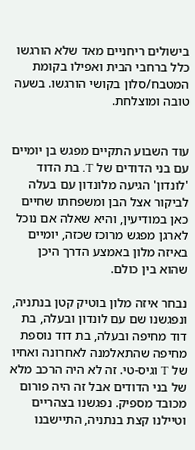בישולים ריחניים מאד שלא הורגשו כלל ברחבי הבית ואפילו בקומת המטבח/סלון בקושי הורגשו. בשעה טובה ומוצלחת.


עוד השבוע התקיים מפגש בן יומיים עם בני הדודים של T. בת הדוד 'לונדון' הגיעה מלונדון עם בעלה לביקור אצל הבן ומשפחתו שחיים כאן במודיעין, והיא שאלה אם נוכל לארגן מפגש מרוכז שכזה, יומיים באיזה מלון באמצע הדרך היכן שהוא בין כולם.

נבחר איזה מלון בוטיק קטן בנתניה, ונפגשנו שם עם לונדון ובעלה, בת דוד מחיפה ובעלה, בת דוד נוספת מחיפה שהתאלמנה לאחרונה ואחיו של T וגיס-טי. זה לא היה הרכב מלא של בני הדודים אבל זה היה פורום מכובד מספיק. נפגשנו בצהריים וטיילנו קצת בנתניה, התיישבנו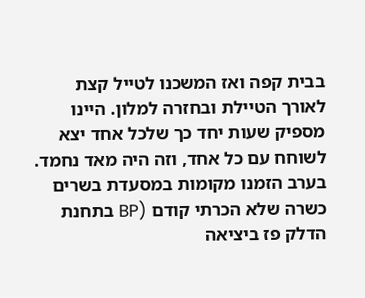בבית קפה ואז המשכנו לטייל קצת לאורך הטיילת ובחזרה למלון. היינו מספיק שעות יחד כך שלכל אחד יצא לשוחח עם כל אחד, וזה היה מאד נחמד. בערב הזמנו מקומות במסעדת בשרים כשרה שלא הכרתי קודם (BP בתחנת הדלק פז ביציאה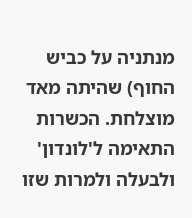מנתניה על כביש החוף) שהיתה מאד מוצלחת. הכשרות התאימה ל'לונדון' ולבעלה ולמרות שזו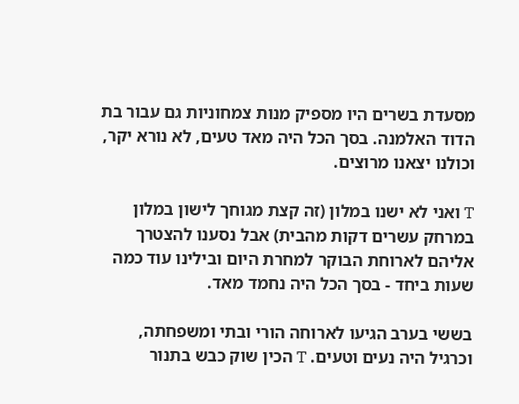מסעדת בשרים היו מספיק מנות צמחוניות גם עבור בת הדוד האלמנה. בסך הכל היה מאד טעים, לא נורא יקר, וכולנו יצאנו מרוצים.

T ואני לא ישנו במלון (זה קצת מגוחך לישון במלון במרחק עשרים דקות מהבית) אבל נסענו להצטרך אליהם לארוחת הבוקר למחרת היום ובילינו עוד כמה שעות ביחד - בסך הכל היה נחמד מאד.

בששי בערב הגיעו לארוחה הורי ובתי ומשפחתה, וכרגיל היה נעים וטעים. T הכין שוק כבש בתנור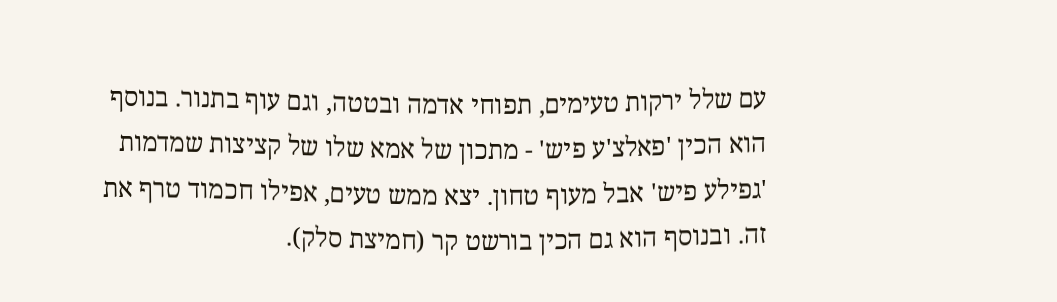עם שלל ירקות טעימים, תפוחי אדמה ובטטה, וגם עוף בתנור. בנוסף הוא הכין 'פאלצ'ע פיש' - מתכון של אמא שלו של קציצות שמדמות 'גפילע פיש' אבל מעוף טחון. יצא ממש טעים, אפילו חכמוד טרף את זה. ובנוסף הוא גם הכין בורשט קר (חמיצת סלק).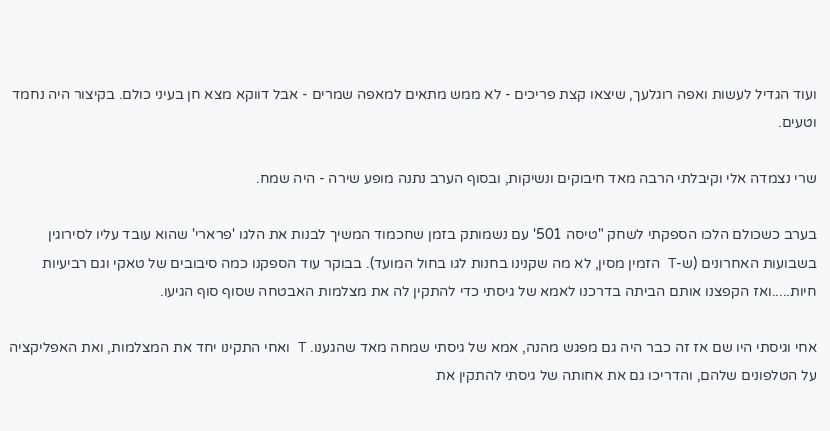ועוד הגדיל לעשות ואפה רוגלעך, שיצאו קצת פריכים - לא ממש מתאים למאפה שמרים - אבל דווקא מצא חן בעיני כולם. בקיצור היה נחמד וטעים.

שרי נצמדה אלי וקיבלתי הרבה מאד חיבוקים ונשיקות, ובסוף הערב נתנה מופע שירה - היה שמח.

בערב כשכולם הלכו הספקתי לשחק "טיסה 501' עם נשמותק בזמן שחכמוד המשיך לבנות את הלגו 'פרארי' שהוא עובד עליו לסירוגין בשבועות האחרונים (ש-T הזמין מסין, לא מה שקנינו בחנות לגו בחול המועד). בבוקר עוד הספקנו כמה סיבובים של טאקי וגם רביעיות חיות.....ואז הקפצנו אותם הביתה בדרכנו לאמא של גיסתי כדי להתקין לה את מצלמות האבטחה שסוף סוף הגיעו.

אחי וגיסתי היו שם אז זה כבר היה גם מפגש מהנה, אמא של גיסתי שמחה מאד שהגענו. T ואחי התקינו יחד את המצלמות, ואת האפליקציה על הטלפונים שלהם, והדריכו גם את אחותה של גיסתי להתקין את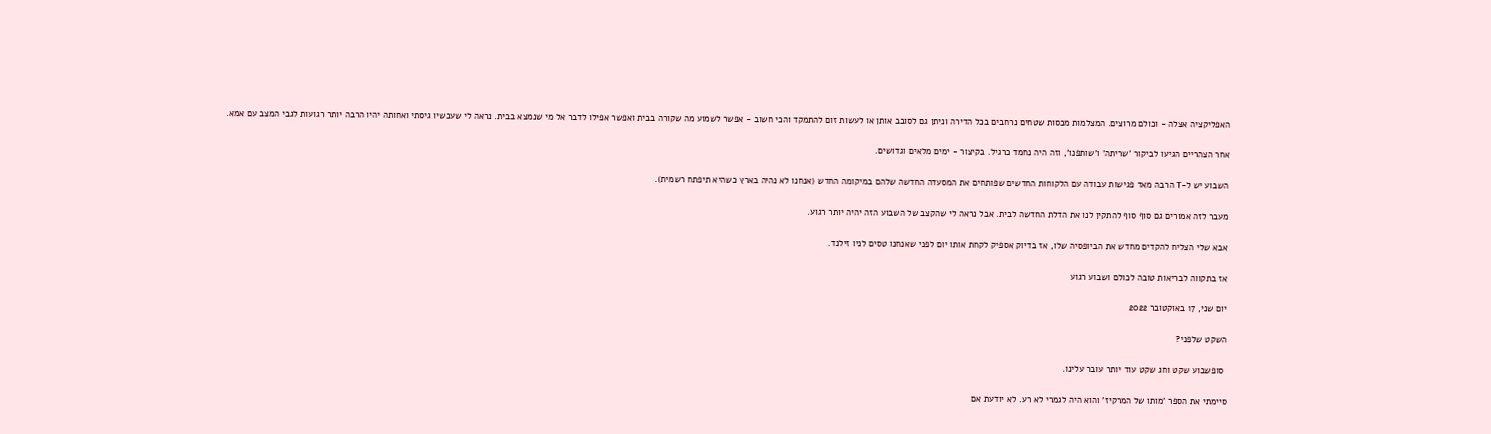האפליקציה אצלה - וכולם מרוצים. המצלמות מכסות שטחים נרחבים בכל הדירה וניתן גם לסובב אותן או לעשות זום להתמקד והכי חשוב - אפשר לשמוע מה שקורה בבית ואפשר אפילו לדבר אל מי שנמצא בבית. נראה לי שעכשיו גיסתי ואחותה יהיו הרבה יותר רגועות לגבי המצב עם אמא.

אחר הצהריים הגיעו לביקור 'שריתה' ו'שותפנו', וזה היה נחמד כרגיל. בקיצור - ימים מלאים וגדושים.

השבוע יש ל-T הרבה מאד פגישות עבודה עם הלקוחות החדשים שפותחים את המסעדה החדשה שלהם במיקומה החדש (אנחנו לא נהיה בארץ כשהיא תיפתח רשמית).

מעבר לזה אמורים גם סוף סוף להתקין לנו את הדלת החדשה לבית. אבל נראה לי שהקצב של השבוע הזה יהיה יותר רגוע.

אבא שלי הצליח להקדים מחדש את הביופסיה שלו, אז בדיוק אספיק לקחת אותו יום לפני שאנחנו טסים לניו זילנד.

אז בתקווה לבריאות טובה לכולם ושבוע רגוע

יום שני, 17 באוקטובר 2022

השקט שלפני?

 סופשבוע שקט וחג שקט עוד יותר עובר עלינו.

סיימתי את הספר 'מותו של המרקיז' והוא היה לגמרי לא רע. לא יודעת אם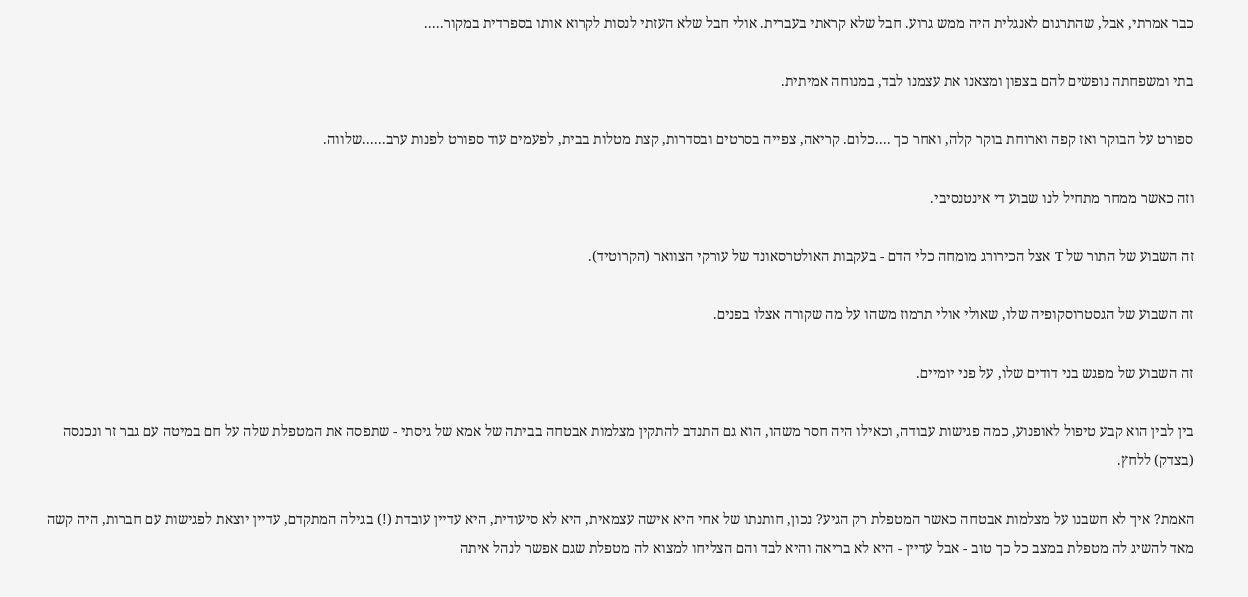כבר אמרתי, אבל, שהתרגום לאנגלית היה ממש גרוע. חבל שלא קראתי בעברית. אולי חבל שלא העזתי לנסות לקרוא אותו בספרדית במקור.....

בתי ומשפחתה נופשים להם בצפון ומצאנו את עצמנו לבד, במנוחה אמיתית.

ספורט על הבוקר ואז קפה וארוחת בוקר קלה, ואחר כך ....כלום. קריאה, צפייה בסרטים ובסדרות, קצת מטלות בבית, לפעמים עוד ספורט לפנות ערב......שלווה.

וזה כאשר ממחר מתחיל לנו שבוע די אינטנסיבי.

זה השבוע של התור של T אצל הכירורג מומחה כלי הדם - בעקבות האולטרסאונד של עורקי הצוואר (הקרוטיד).

זה השבוע של הגסטרוסקופיה שלו, שאולי אולי תרמוז משהו על מה שקורה אצלו בפנים.

זה השבוע של מפגש בני דודים שלו, על פני יומיים.

בין לבין הוא קבע טיפול לאופנוע, כמה פגישות עבודה, וכאילו היה חסר משהו, הוא גם התנדב להתקין מצלמות אבטחה בביתה של אמא של גיסתי - שתפסה את המטפלת שלה על חם במיטה עם גבר זר ונכנסה (בצדק) ללחץ.

האמת? איך לא חשבנו על מצלמות אבטחה כאשר המטפלת רק הגיע? נכון, חותנתו של אחי היא אישה עצמאית, היא לא סיעודית, היא עדיין עובדת (!) בגילה המתקדם, עדיין יוצאת לפגישות עם חברות, היה קשה מאד להשיג לה מטפלת במצב כל כך טוב - אבל עדיין - היא לא בריאה והיא לבד והם הצליחו למצוא לה מטפלת שגם אפשר לנהל איתה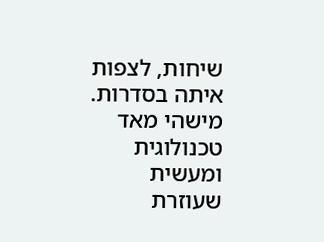שיחות, לצפות איתה בסדרות. מישהי מאד טכנולוגית ומעשית שעוזרת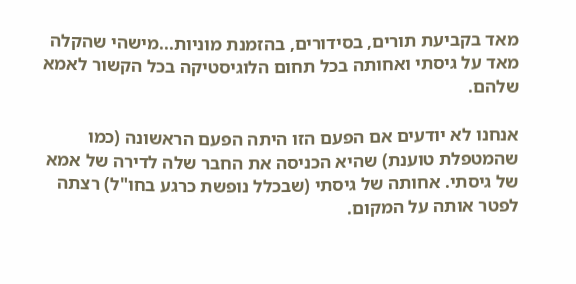מאד בקביעת תורים, בסידורים, בהזמנת מוניות...מישהי שהקלה מאד על גיסתי ואחותה בכל תחום הלוגיסטיקה בכל הקשור לאמא שלהם.

אנחנו לא יודעים אם הפעם הזו היתה הפעם הראשונה (כמו שהמטפלת טוענת) שהיא הכניסה את החבר שלה לדירה של אמא של גיסתי. אחותה של גיסתי (שבכלל נופשת כרגע בחו"ל) רצתה לפטר אותה על המקום.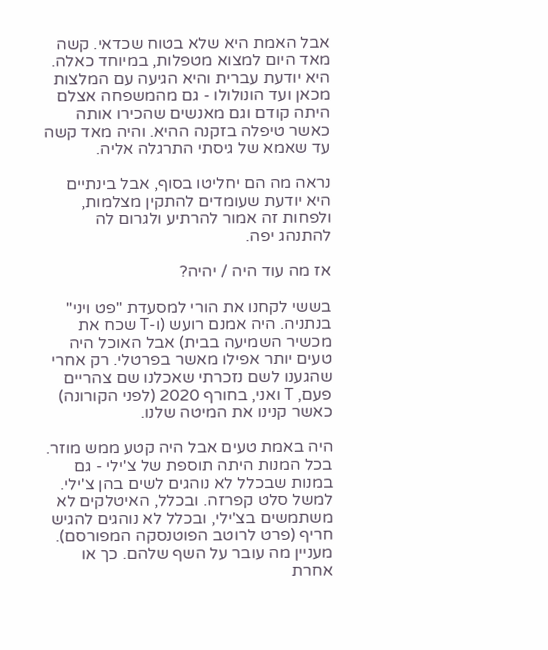אבל האמת היא שלא בטוח שכדאי. קשה מאד היום למצוא מטפלות, במיוחד כאלה. היא יודעת עברית והיא הגיעה עם המלצות מכאן ועד הונולולו - גם מהמשפחה אצלם היתה קודם וגם מאנשים שהכירו אותה כאשר טיפלה בזקנה ההיא. והיה מאד קשה עד שאמא של גיסתי התרגלה אליה.

נראה מה הם יחליטו בסוף, אבל בינתיים היא יודעת שעומדים להתקין מצלמות, ולפחות זה אמור להרתיע ולגרום לה להתנהג יפה.

אז מה עוד היה / יהיה?

בששי לקחנו את הורי למסעדת "פט ויני" בנתניה. היה אמנם רועש (ו-T שכח את מכשיר השמיעה בבית) אבל האוכל היה טעים יותר אפילו מאשר בפרטלי. רק אחרי שהגענו לשם נזכרתי שאכלנו שם צהריים פעם, T ואני, בחורף 2020 (לפני הקורונה) כאשר קנינו את המיטה שלנו.

היה באמת טעים אבל היה קטע ממש מוזר. בכל המנות היתה תוספת של צ'ילי - גם במנות שבכלל לא נוהגים לשים בהן צ'ילי. למשל סלט קפרזה. ובכלל, האיטלקים לא משתמשים בצ'ילי, ובכלל לא נוהגים להגיש חריף (פרט לרוטב הפוטנסקה המפורסם). מעניין מה עובר על השף שלהם. כך או אחרת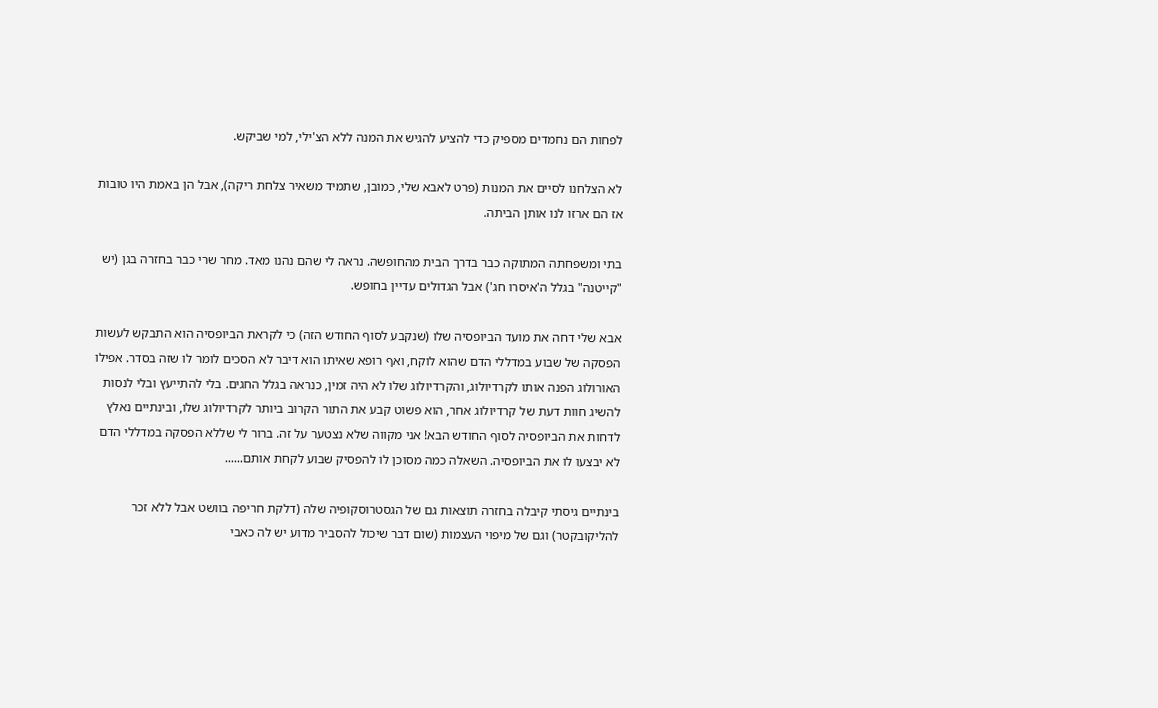לפחות הם נחמדים מספיק כדי להציע להגיש את המנה ללא הצ'ילי, למי שביקש.

לא הצלחנו לסיים את המנות (פרט לאבא שלי, כמובן, שתמיד משאיר צלחת ריקה), אבל הן באמת היו טובות אז הם ארזו לנו אותן הביתה.

בתי ומשפחתה המתוקה כבר בדרך הבית מהחופשה. נראה לי שהם נהנו מאד. מחר שרי כבר בחזרה בגן (יש "קייטנה" בגלל ה'איסרו חג') אבל הגדולים עדיין בחופש.

אבא שלי דחה את מועד הביופסיה שלו (שנקבע לסוף החודש הזה) כי לקראת הביופסיה הוא התבקש לעשות הפסקה של שבוע במדללי הדם שהוא לוקח, ואף רופא שאיתו הוא דיבר לא הסכים לומר לו שזה בסדר. אפילו האורולוג הפנה אותו לקרדיולוג, והקרדיולוג שלו לא היה זמין, כנראה בגלל החגים. בלי להתייעץ ובלי לנסות להשיג חוות דעת של קרדיולוג אחר, הוא פשוט קבע את התור הקרוב ביותר לקרדיולוג שלו, ובינתיים נאלץ לדחות את הביופסיה לסוף החודש הבא! אני מקווה שלא נצטער על זה. ברור לי שללא הפסקה במדללי הדם לא יבצעו לו את הביופסיה. השאלה כמה מסוכן לו להפסיק שבוע לקחת אותם......

בינתיים גיסתי קיבלה בחזרה תוצאות גם של הגסטרוסקופיה שלה (דלקת חריפה בוושט אבל ללא זכר להליקובקטר) וגם של מיפוי העצמות (שום דבר שיכול להסביר מדוע יש לה כאבי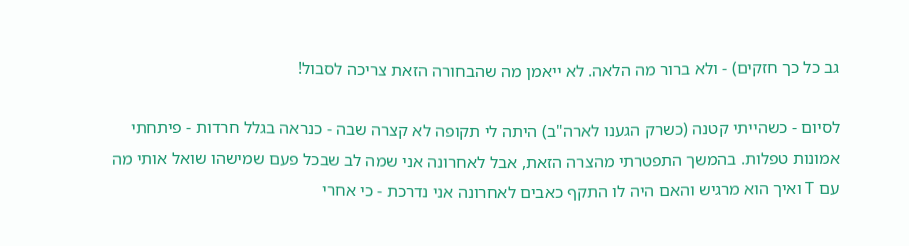גב כל כך חזקים) - ולא ברור מה הלאה. לא ייאמן מה שהבחורה הזאת צריכה לסבול!

לסיום - כשהייתי קטנה (כשרק הגענו לארה"ב) היתה לי תקופה לא קצרה שבה - כנראה בגלל חרדות - פיתחתי אמונות טפלות. בהמשך התפטרתי מהצרה הזאת, אבל לאחרונה אני שמה לב שבכל פעם שמישהו שואל אותי מה עם T ואיך הוא מרגיש והאם היה לו התקף כאבים לאחרונה אני נדרכת - כי אחרי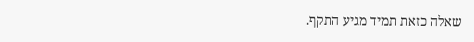שאלה כזאת תמיד מגיע התקף.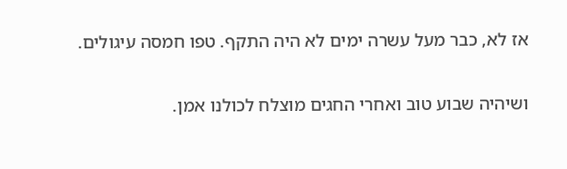אז לא, כבר מעל עשרה ימים לא היה התקף. טפו חמסה עיגולים.

ושיהיה שבוע טוב ואחרי החגים מוצלח לכולנו אמן.